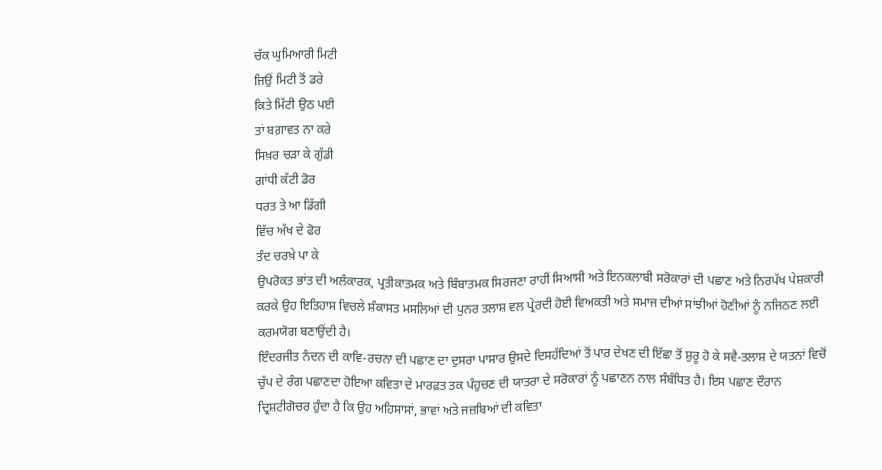ਚੱਕ ਘੁਮਿਆਰੀ ਮਿਟੀ
ਜਿਉਂ ਮਿਟੀ ਤੋਂ ਡਰੇ
ਕਿਤੇ ਮਿੱਟੀ ਉਠ ਪਈ
ਤਾਂ ਬਗ਼ਾਵਤ ਨਾ ਕਰੇ
ਸਿਖ਼ਰ ਚੜਾ ਕੇ ਗੁੱਡੀ
ਗਾਂਧੀ ਕੱਟੀ ਡੋਰ
ਧਰਤ ਤੇ ਆ ਡਿੱਗੀ
ਵਿੱਚ ਅੱਖ ਦੇ ਫੋਰ
ਤੰਦ ਚਰਖ਼ੇ ਪਾ ਕੇ
ਉਪਰੋਕਤ ਭਾਂਤ ਦੀ ਅਲੰਕਾਰਕ, ਪ੍ਰਤੀਕਾਤਮਕ ਅਤੇ ਬਿੰਬਾਤਮਕ ਸਿਰਜਣਾ ਰਾਹੀਂ ਸਿਆਸੀ ਅਤੇ ਇਨਕਲਾਬੀ ਸਰੋਕਾਰਾਂ ਦੀ ਪਛਾਣ ਅਤੇ ਨਿਰਪੱਖ ਪੇਸ਼ਕਾਰੀ ਕਰਕੇ ਉਹ ਇਤਿਹਾਸ ਵਿਚਲੇ ਸ਼ੰਕਾਸਤ ਮਸਲਿਆਂ ਦੀ ਪੁਨਰ ਤਲਾਸ਼ ਵਲ ਪ੍ਰੇਰਦੀ ਹੋਈ ਵਿਅਕਤੀ ਅਤੇ ਸਮਾਜ ਦੀਆਂ ਸਾਂਝੀਆਂ ਹੋਣੀਆਂ ਨੂੰ ਨਜਿਠਣ ਲਈ ਕਰਮਯੋਗ ਬਣਾਉਂਦੀ ਹੈ।
ਇੰਦਰਜੀਤ ਨੰਦਨ ਦੀ ਕਾਵਿ-ਰਚਨਾ ਦੀ ਪਛਾਣ ਦਾ ਦੁਸਰਾ ਪਾਸਾਰ ਉਸਦੇ ਦਿਸਹੱਦਿਆਂ ਤੋਂ ਪਾਰ ਦੇਖਣ ਦੀ ਇੱਛਾ ਤੋਂ ਸ਼ੁਰੂ ਹੋ ਕੇ ਸਵੈ-ਤਲਾਸ਼ ਦੇ ਯਤਨਾਂ ਵਿਚੋਂ ਚੁੱਪ ਦੇ ਰੰਗ ਪਛਾਣਦਾ ਹੋਇਆ ਕਵਿਤਾ ਦੇ ਮਾਰਫ਼ਤ ਤਕ ਪੰਹੁਚਣ ਦੀ ਯਾਤਰਾ ਦੇ ਸਰੋਕਾਰਾਂ ਨੂੰ ਪਛਾਣਨ ਨਾਲ ਸੰਬੰਧਿਤ ਹੈ। ਇਸ ਪਛਾਣ ਦੌਰਾਨ ਦ੍ਰਿਸ਼ਟੀਗੋਚਰ ਹੁੰਦਾ ਹੈ ਕਿ ਉਹ ਅਹਿਸਾਸਾਂ, ਭਾਵਾਂ ਅਤੇ ਜਜ਼ਬਿਆਂ ਦੀ ਕਵਿਤਾ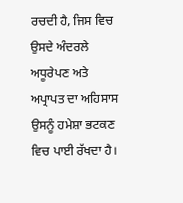ਰਚਦੀ ਹੈ, ਜਿਸ ਵਿਚ ਉਸਦੇ ਅੰਦਰਲੇ ਅਧੂਰੇਪਣ ਅਤੇ ਅਪ੍ਰਾਪਤ ਦਾ ਅਹਿਸਾਸ ਉਸਨੂੰ ਹਮੇਸ਼ਾ ਭਟਕਣ ਵਿਚ ਪਾਈ ਰੱਖਦਾ ਹੈ।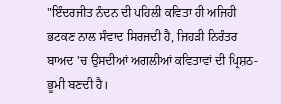"ਇੰਦਰਜੀਤ ਨੰਦਨ ਦੀ ਪਹਿਲੀ ਕਵਿਤਾ ਹੀ ਅਜਿਹੀ ਭਟਕਣ ਨਾਲ ਸੰਵਾਦ ਸਿਰਜਦੀ ਹੈ, ਜਿਹੜੀ ਨਿਰੰਤਰ ਬਾਅਦ 'ਚ ਉਸਦੀਆਂ ਅਗਲੀਆਂ ਕਵਿਤਾਵਾਂ ਦੀ ਪ੍ਰਿਸ਼ਠ-ਭੂਮੀ ਬਣਦੀ ਹੈ।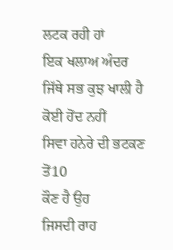ਲਟਕ ਰਹੀ ਹਾਂ
ਇਕ ਖਲਾਅ ਅੰਦਰ
ਜਿੱਥੇ ਸਭ ਕੁਝ ਖਾਲੀ ਹੈ
ਕੋਈ ਹੋਂਦ ਨਹੀਂ
ਸਿਵਾ ਹਨੇਰੇ ਦੀ ਭਟਕਣ ਤੋਂ10
ਕੌਣ ਹੈ ਉਹ
ਜਿਸਦੀ ਰਾਹ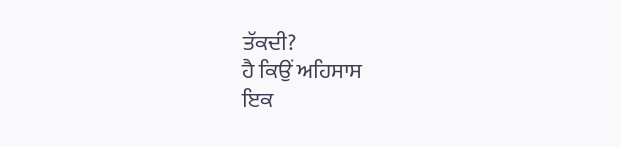ਤੱਕਦੀ?
ਹੈ ਕਿਉਂ ਅਹਿਸਾਸ
ਇਕ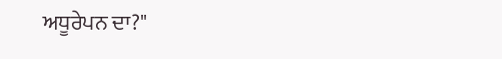ਅਧੂਰੇਪਨ ਦਾ?"